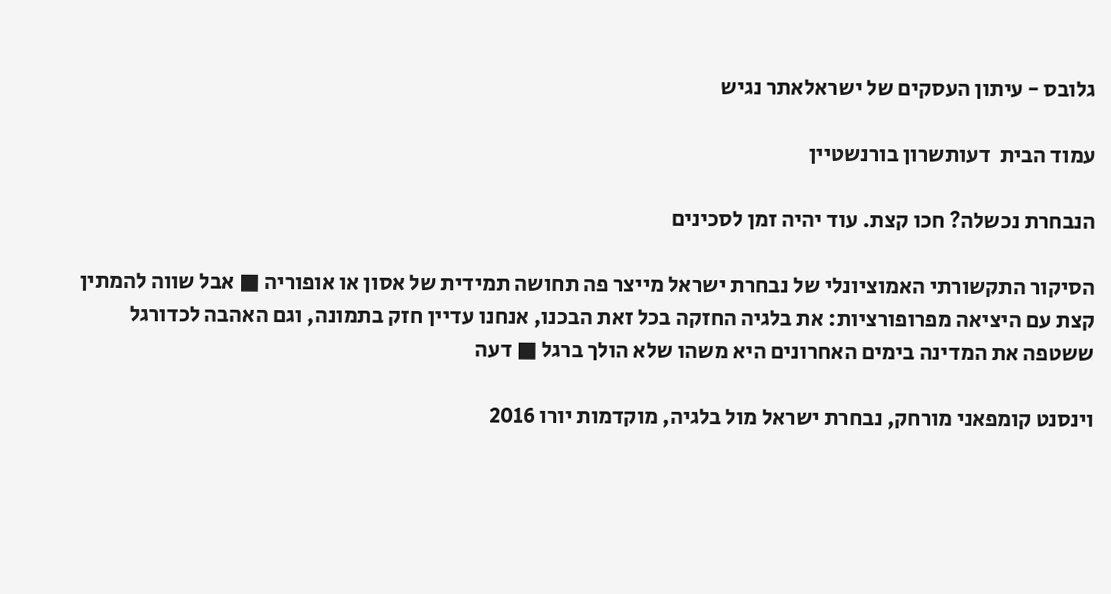גלובס - עיתון העסקים של ישראלאתר נגיש

עמוד הבית  דעותשרון בורנשטיין

הנבחרת נכשלה? חכו קצת. עוד יהיה זמן לסכינים

הסיקור התקשורתי האמוציונלי של נבחרת ישראל מייצר פה תחושה תמידית של אסון או אופוריה ■ אבל שווה להמתין קצת עם היציאה מפרופורציות: את בלגיה החזקה בכל זאת הבכנו, אנחנו עדיין חזק בתמונה, וגם האהבה לכדורגל ששטפה את המדינה בימים האחרונים היא משהו שלא הולך ברגל ■ דעה

וינסנט קומפאני מורחק, נבחרת ישראל מול בלגיה, מוקדמות יורו 2016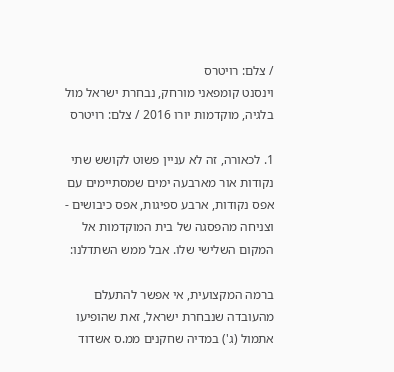/ צלם: רויטרס
וינסנט קומפאני מורחק, נבחרת ישראל מול בלגיה, מוקדמות יורו 2016 / צלם: רויטרס

1. לכאורה, זה לא עניין פשוט לקושש שתי נקודות אור מארבעה ימים שמסתיימים עם אפס נקודות, ארבע ספיגות, אפס כיבושים - וצניחה מהפסגה של בית המוקדמות אל המקום השלישי שלו. אבל ממש השתדלנו:

ברמה המקצועית, אי אפשר להתעלם מהעובדה שנבחרת ישראל, זאת שהופיעו אתמול (ג') במדיה שחקנים ממ.ס אשדוד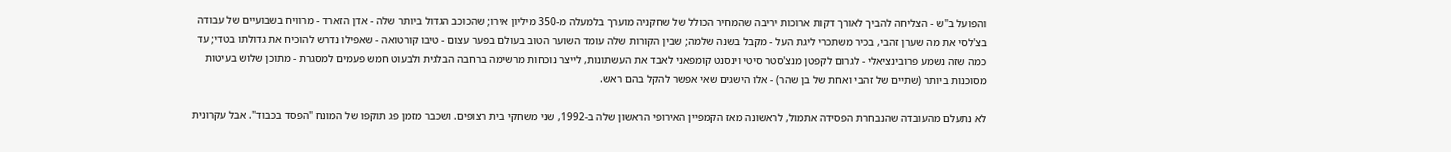והפועל ב"ש - הצליחה להביך לאורך דקות ארוכות יריבה שהמחיר הכולל של שחקניה מוערך בלמעלה מ-350 מיליון אירו; שהכוכב הגדול ביותר שלה - אדן הזארד - מרוויח בשבועיים של עבודה בצ'לסי את מה שערן זהבי, בכיר משתכרי ליגת העל - מקבל בשנה שלמה; שבין הקורות שלה עומד השוער הטוב בעולם בפער עצום - טיבו קורטואה - שאפילו נדרש להוכיח את גדולתו בטדי; עד כמה שזה נשמע פרובינציאלי - לגרום לקפטן מנצ'סטר סיטי וינסנט קומפאני לאבד את העשתונות, לייצר נוכחות מרשימה ברחבה הבלגית ולבעוט חמש פעמים למסגרת - מתוכן שלוש בעיטות מסוכנות ביותר (שתיים של זהבי ואחת של בן שהר) - אלו הישגים שאי אפשר להקל בהם ראש.

לא נתעלם מהעובדה שהנבחרת הפסידה אתמול, לראשונה מאז הקמפיין האירופי הראשון שלה ב-1992, שני משחקי בית רצופים. ושכבר מזמן פג תוקפו של המונח "הפסד בכבוד". אבל עקרונית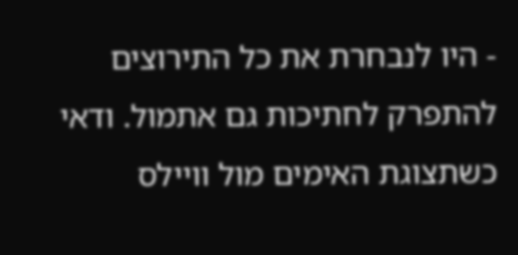- היו לנבחרת את כל התירוצים להתפרק לחתיכות גם אתמול. ודאי כשתצוגת האימים מול וויילס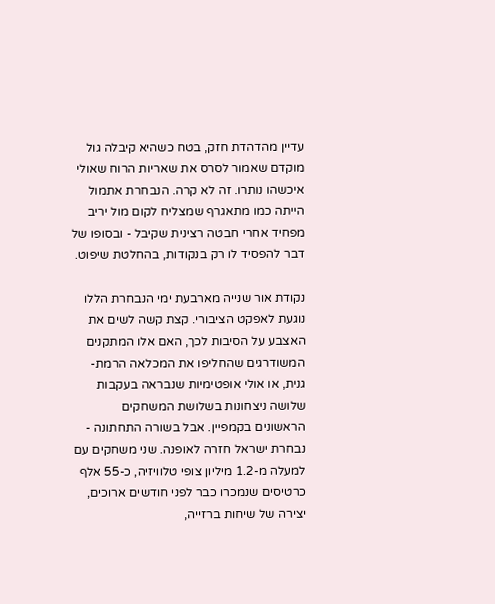עדיין מהדהדת חזק, בטח כשהיא קיבלה גול מוקדם שאמור לסרס את שאריות הרוח שאולי איכשהו נותרו. זה לא קרה. הנבחרת אתמול הייתה כמו מתאגרף שמצליח לקום מול יריב מפחיד אחרי חבטה רצינית שקיבל - ובסופו של דבר להפסיד לו רק בנקודות, בהחלטת שיפוט.

נקודת אור שנייה מארבעת ימי הנבחרת הללו נוגעת לאפקט הציבורי. קצת קשה לשים את האצבע על הסיבות לכך, האם אלו המתקנים המשודרגים שהחליפו את המכלאה הרמת-גנית, או אולי אופטימיות שנבראה בעקבות שלושה ניצחונות בשלושת המשחקים הראשונים בקמפיין. אבל בשורה התחתונה - נבחרת ישראל חזרה לאופנה. שני משחקים עם למעלה מ-1.2 מיליון צופי טלוויזיה, כ-55 אלף כרטיסים שנמכרו כבר לפני חודשים ארוכים, יצירה של שיחות ברזייה,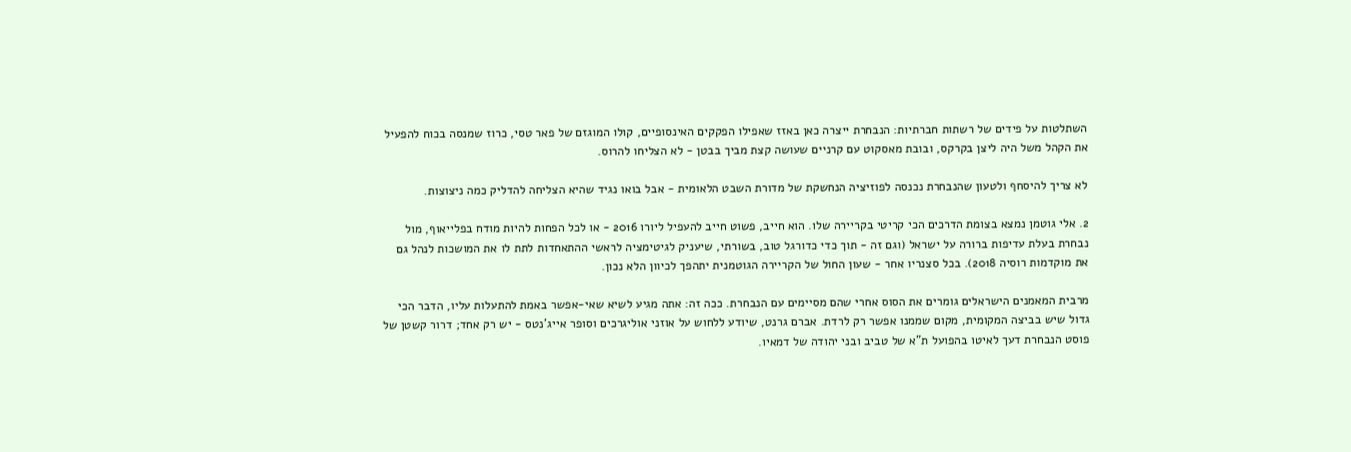השתלטות על פידים של רשתות חברתיות: הנבחרת ייצרה כאן באזז שאפילו הפקקים האינסופיים, קולו המוגזם של פאר טסי, כרוז שמנסה בכוח להפעיל את הקהל משל היה ליצן בקרקס, ובובת מאסקוט עם קרניים שעושה קצת מביך בבטן - לא הצליחו להרוס.

לא צריך להיסחף ולטעון שהנבחרת נכנסה לפוזיציה הנחשקת של מדורת השבט הלאומית - אבל בואו נגיד שהיא הצליחה להדליק כמה ניצוצות.

2. אלי גוטמן נמצא בצומת הדרכים הכי קריטי בקריירה שלו. הוא חייב, פשוט חייב להעפיל ליורו 2016 - או לכל הפחות להיות מודח בפלייאוף, מול נבחרת בעלת עדיפות ברורה על ישראל (וגם זה - תוך כדי כדורגל טוב, בשורתי, שיעניק לגיטימציה לראשי ההתאחדות לתת לו את המושכות לנהל גם את מוקדמות רוסיה 2018). בכל סצנריו אחר - שעון החול של הקריירה הגוטמנית יתהפך לכיוון הלא נכון.

מרבית המאמנים הישראלים גומרים את הסוס אחרי שהם מסיימים עם הנבחרת. ככה זה: אתה מגיע לשיא שאי-אפשר באמת להתעלות עליו, הדבר הכי גדול שיש בביצה המקומית, מקום שממנו אפשר רק לרדת. אברם גרנט, שיודע ללחוש על אוזני אוליגרכים וסופר אייג'נטס - יש רק אחד; דרור קשטן של פוסט הנבחרת דעך לאיטו בהפועל ת"א של טביב ובני יהודה של דמאיו.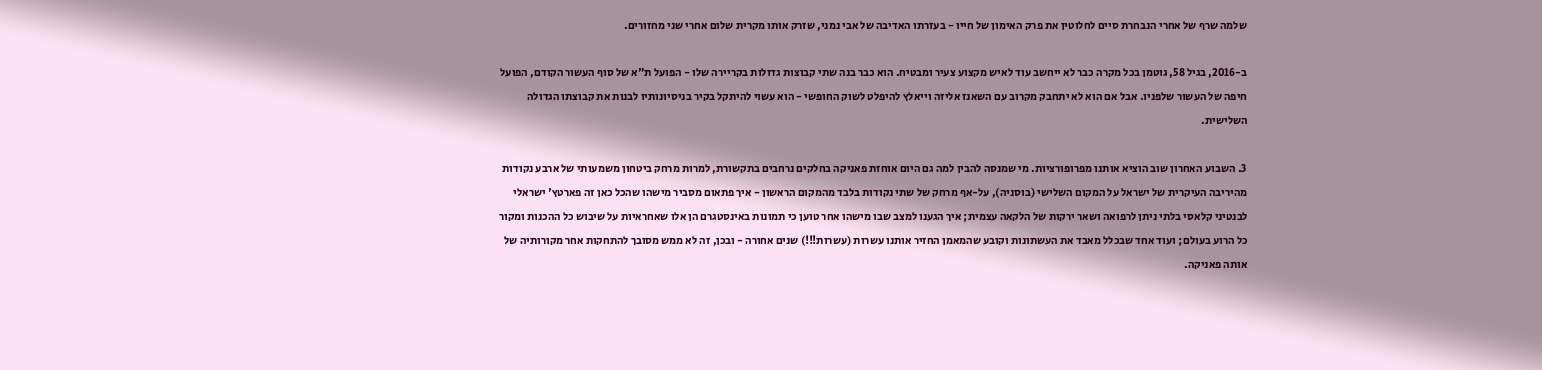שלמה שרף של אחרי הנבחרת סיים לחלוטין את פרק האימון של חייו - בעזרתו האדיבה של אבי נמני, שזרק אותו מקרית שלום אחרי שני מחזורים.

ב-2016, בגיל 58, גוטמן בכל מקרה כבר לא ייחשב עוד לאיש מקצוע צעיר ומבטיח. הוא כבר בנה שתי קבוצות גדולות בקריירה שלו - הפועל ת"א של סוף העשור הקודם, הפועל חיפה של העשור שלפניו. אבל אם הוא לא יתחבק מקרוב עם השאנז אליזה וייאלץ להיפלט לשוק החופשי - הוא עשוי להיתקל בקיר בניסיונותיו לבנות את קבוצתו הגדולה השלישית.

3. השבוע האחרון שוב הוציא אותנו מפרופורציות. מי שמנסה להבין למה גם היום אוחזת פאניקה בחלקים נרחבים בתקשורת, למרות מרחק ביטחון משמעותי של ארבע נקודות מהיריבה העיקרית של ישראל על המקום השלישי (בוסניה), על-אף מרחק של שתי נקודות בלבד מהמקום הראשון - איך פתאום מסביר מישהו שהכל כאן זה פארטץ' ישראלי לבנטיני קלאסי בלתי ניתן לרפואה ושאר ירקות של הלקאה עצמית; איך הגענו למצב שבו מישהו אחר טוען כי תמונות באינסטגרם הן אלו שאחראיות על שיבוש כל ההכנות ומקור כל הרוע בעולם; ועוד אחד שבכלל מאבד את העשתונות וקובע שהמאמן החזיר אותנו עשרות (עשרות!!!) שנים אחורה - ובכן, זה לא ממש מסובך להתחקות אחר מקורותיה של אותה פאניקה.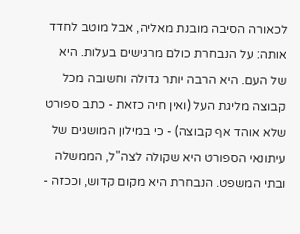לכאורה הסיבה מובנת מאליה, אבל מוטב לחדד אותה: על הנבחרת כולם מרגישים בעלות. היא של העם. היא הרבה יותר גדולה וחשובה מכל קבוצה מליגת העל (ואין חיה כזאת - כתב ספורט שלא אוהד אף קבוצה) - כי במילון המושגים של עיתונאי הספורט היא שקולה לצה"ל, הממשלה ובתי המשפט. הנבחרת היא מקום קדוש, וככזה -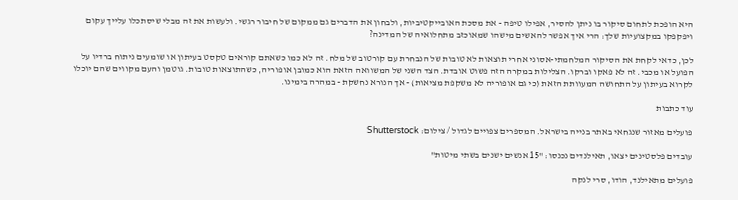היא הופכת לתחום סיקור בו ניתן להסיר, אפילו טיפה - את מסכת האובייקטיביות, ולבחון את הדברים גם ממקום של חיבור רגשי. ולעשות את זה מבלי שיסתכלו עלייך עקום ויפקפקו במקצועיות שלך: הרי איך אפשר להאשים מישהו שמאוכזב מתחלואיה של המדינה?

לכן, כדאי לקחת את הסיקור המלחמתי-אסוני אחרי תוצאות לא טובות של הנבחרת עם קורטוב של מלח. זה לא כמו כשאתם קוראים טקסט בעיתון או שומעים ניתוח ברדיו על הפועל או מכבי. זה לא פאקו וברקו. הצלילות במקרה הזה פשוט אובדת. הצד השני של המשוואה הזאת הוא כמובן אופוריה, כשהתוצאות טובות. גוטמן והעם מקווים שהם יוכלו לקרוא בעיתון על התחושה המעוותת הזאת (כי גם אופוריה לא משקפת מציאות) - אך הנורא נחשקת - במהרה בימינו.

עוד כתבות

פועלים מאזור שנגחאי באתר בנייה בישראל. המספרים צפויים לגדול / צילום: Shutterstock

עובדים פלסטינים יצאו, תאילנדים נכנסו: "15 אנשים ישנים בשתי מיטות"

פועלים מתאילנד, הודו, סרי לנקה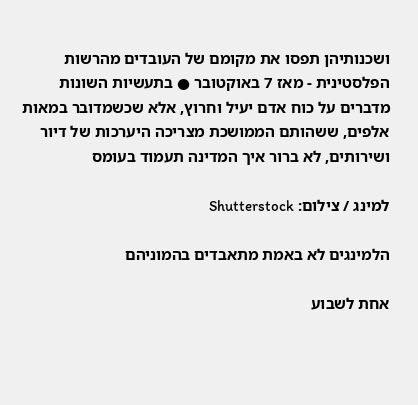ושכנותיהן תפסו את מקומם של העובדים מהרשות הפלסטינית - מאז 7 באוקטובר ● בתעשיות השונות מדברים על כוח אדם יעיל וחרוץ, אלא שכשמדובר במאות אלפים, ששהותם הממושכת מצריכה היערכות של דיור ושירותים, לא ברור איך המדינה תעמוד בעומס

למינג / צילום: Shutterstock

הלמינגים לא באמת מתאבדים בהמוניהם

אחת לשבוע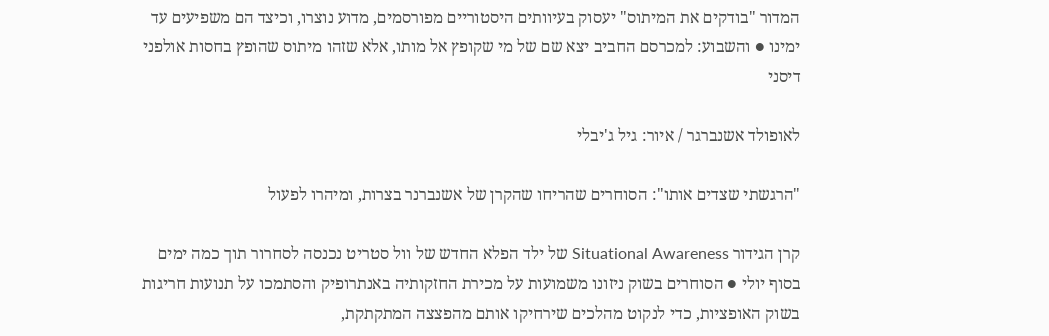המדור "בודקים את המיתוס" יעסוק בעיוותים היסטוריים מפורסמים, מדוע נוצרו, וכיצד הם משפיעים עד ימינו ● והשבוע: למכרסם החביב יצא שם של מי שקופץ אל מותו, אלא שזהו מיתוס שהופץ בחסות אולפני דיסני

לאופולד אשנברגר / איור: גיל ג'יבלי

"הרגשתי שצדים אותו": הסוחרים שהריחו שהקרן של אשנברנר בצרות, ומיהרו לפעול

קרן הגידור Situational Awareness של ילד הפלא החדש של וול סטריט נכנסה לסחרור תוך כמה ימים בסוף יולי ● הסוחרים בשוק ניזונו משמועות על מכירת החזקותיה באנתרופיק והסתמכו על תנועות חריגות בשוק האופציות, כדי לנקוט מהלכים שירחיקו אותם מהפצצה המתקתקת,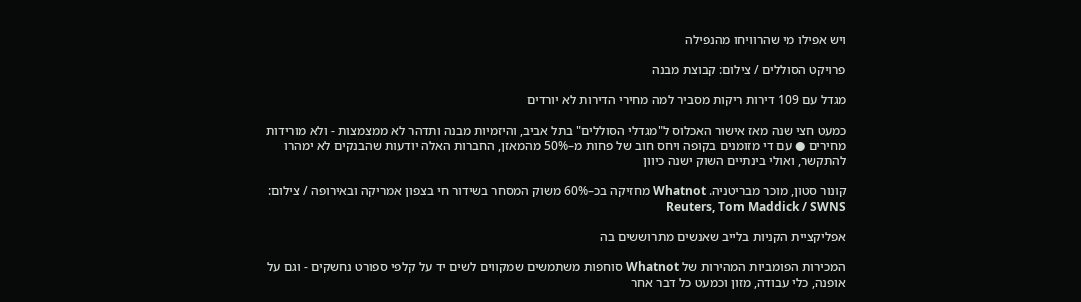ויש אפילו מי שהרוויחו מהנפילה

פרויקט הסוללים / צילום: קבוצת מבנה

מגדל עם 109 דירות ריקות מסביר למה מחירי הדירות לא יורדים

כמעט חצי שנה מאז אישור האכלוס ל"מגדלי הסוללים" בתל אביב, והיזמיות מבנה ותדהר לא ממצמצות - ולא מורידות מחירים ● עם די מזומנים בקופה ויחס חוב של פחות מ–50% מהמאזן, החברות האלה יודעות שהבנקים לא ימהרו להתקשר, ואולי בינתיים השוק ישנה כיוון

קונור סטון, מוכר מבריטניה. Whatnot מחזיקה בכ–60% משוק המסחר בשידור חי בצפון אמריקה ובאירופה / צילום: Reuters, Tom Maddick / SWNS

אפליקציית הקניות בלייב שאנשים מתרוששים בה

המכירות הפומביות המהירות של Whatnot סוחפות משתמשים שמקווים לשים יד על קלפי ספורט נחשקים - וגם על אופנה, כלי עבודה, מזון וכמעט כל דבר אחר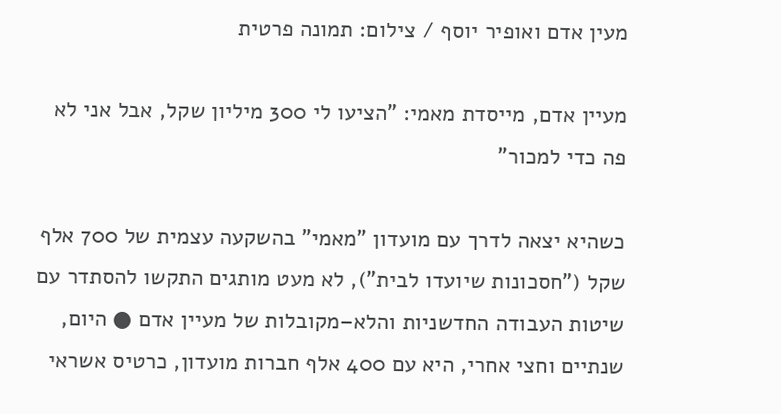מעין אדם ואופיר יוסף / צילום: תמונה פרטית

מעיין אדם, מייסדת מאמי: "הציעו לי 300 מיליון שקל, אבל אני לא פה כדי למכור"

כשהיא יצאה לדרך עם מועדון "מאמי" בהשקעה עצמית של 700 אלף שקל ("חסכונות שיועדו לבית"), לא מעט מותגים התקשו להסתדר עם שיטות העבודה החדשניות והלא–מקובלות של מעיין אדם ● היום, שנתיים וחצי אחרי, היא עם 400 אלף חברות מועדון, כרטיס אשראי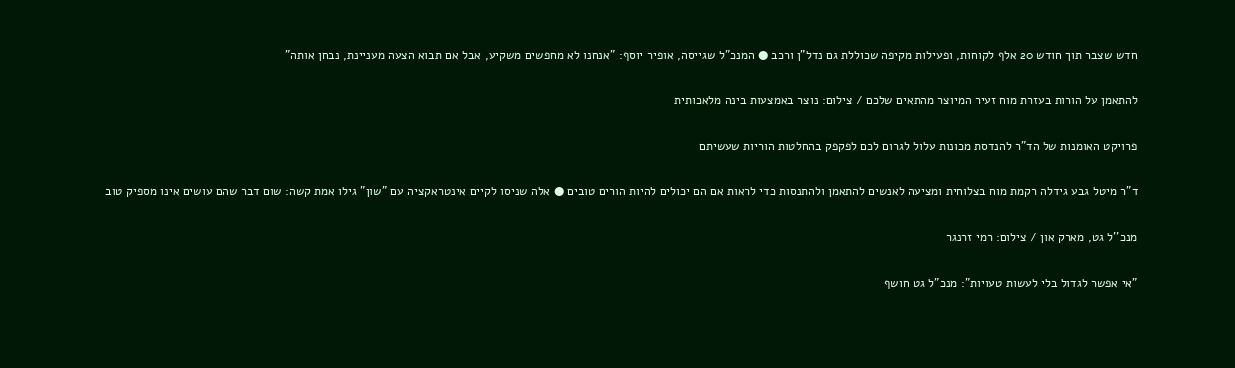חדש שצבר תוך חודש 20 אלף לקוחות, ופעילות מקיפה שכוללת גם נדל"ן ורכב ● המנכ"ל שגייסה, אופיר יוסף: "אנחנו לא מחפשים משקיע, אבל אם תבוא הצעה מעניינת, נבחן אותה"

להתאמן על הורות בעזרת מוח זעיר המיוצר מהתאים שלכם / צילום: נוצר באמצעות בינה מלאכותית

פרויקט האומנות של הד"ר להנדסת מכונות עלול לגרום לכם לפקפק בהחלטות הוריות שעשיתם

ד"ר מיטל גבע גידלה רקמת מוח בצלוחית ומציעה לאנשים להתאמן ולהתנסות כדי לראות אם הם יכולים להיות הורים טובים ● אלה שניסו לקיים אינטראקציה עם "שון" גילו אמת קשה: שום דבר שהם עושים אינו מספיק טוב

מנכ''ל גט, מארק און / צילום: רמי זרנגר

"אי אפשר לגדול בלי לעשות טעויות": מנכ"ל גט חושף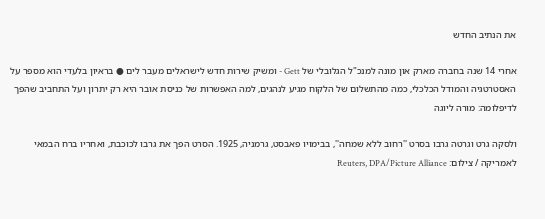את הנתיב החדש

אחרי 14 שנה בחברה מארק און מונה למנכ"ל הגלובלי של Gett - ומשיק שירות חדש לישראלים מעבר לים ● בראיון בלעדי הוא מספר על האסטרטגיה והמודל הכלכלי, כמה מהתשלום של הלקוח מגיע לנהגים, למה האפשרות של כניסת אובר היא רק יתרון ועל התחביב שהפך לדיפלומה: מורה ליוגה

ולסקה גרט וגרטה גרבו בסרט ''רחוב ללא שמחה'', בבימויו פאבסט, גרמניה, 1925. הסרט הפך את גרבו לכוכבת, ואחריו ברח הבמאי לאמריקה / צילום: Reuters, DPA/Picture Alliance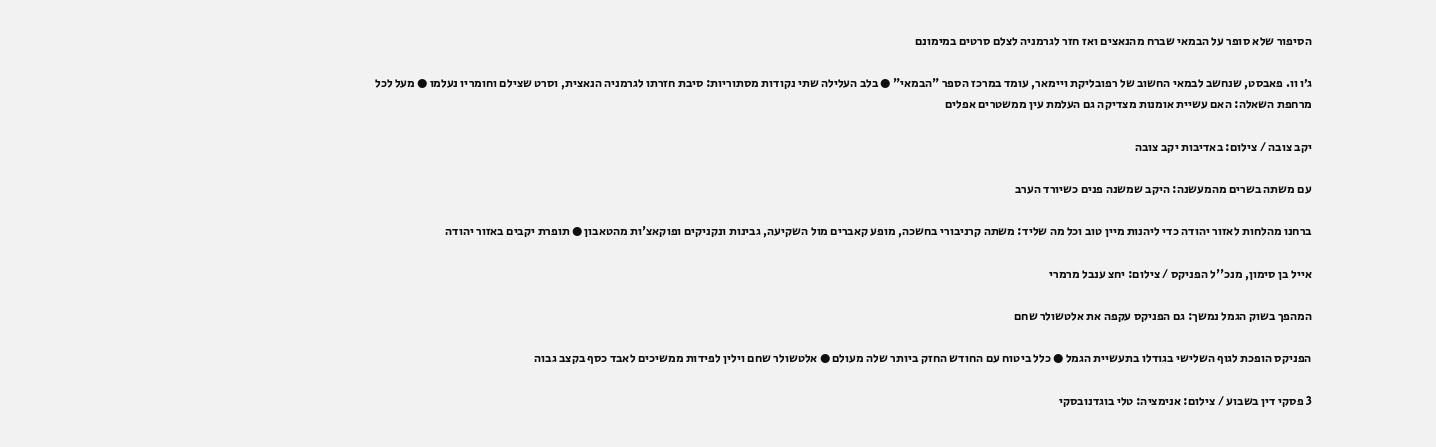הסיפור שלא סופר על הבמאי שברח מהנאצים ואז חזר לגרמניה לצלם סרטים במימונם

ג׳ו וו. פאבסט, שנחשב לבמאי החשוב של רפובליקת ויימאר, עומד במרכז הספר "הבמאי" ● בלב העלילה שתי נקודות מסתוריות: סיבת חזרתו לגרמניה הנאצית, וסרט שצילם וחומריו נעלמו ● מעל לכל מרחפת השאלה: האם עשיית אומנות מצדיקה גם העלמת עין ממשטרים אפלים

יקב צובה / צילום: באדיבות יקב צובה

עם משתה בשרים מהמעשנה: היקב שמשנה פנים כשיורד הערב

ברחנו מהלחות לאזור יהודה כדי ליהנות מיין טוב וכל מה שליד: משתה קרניבורי בחשכה, מופע קאברים מול השקיעה, גבינות ונקניקים ופוקאצ'ות מהטאבון ● תופרת יקבים באזור יהודה

אייל בן סימון, מנכ''ל הפניקס / צילום: יחצ ענבל מרמרי

המהפך בשוק הגמל נמשך: גם הפניקס עקפה את אלטשולר שחם

הפניקס הופכת לגוף השלישי בגודלו בתעשיית הגמל ● כלל ביטוח עם החודש החזק ביותר שלה מעולם ● אלטשולר שחם וילין לפידות ממשיכים לאבד כסף בקצב גבוה

3 פסקי דין בשבוע / צילום: אנימציה: טלי בוגדנובסקי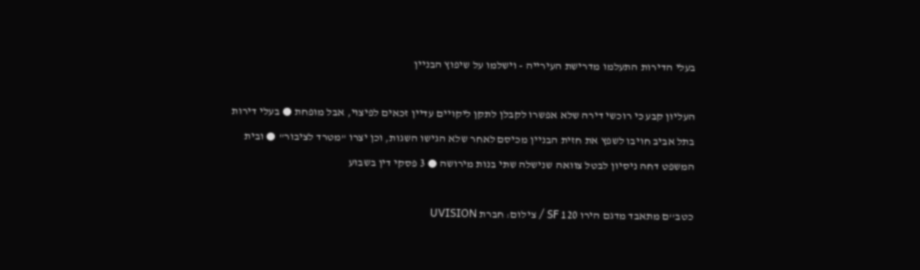בעלי הדירות התעלמו מדרישת העירייה - וישלמו על שיפוץ הבניין

העליון קבע כי רוכשי דירה שלא אפשרו לקבלן לתקן ליקויים עדיין זכאים לפיצוי, אבל מופחת ● בעלי דירות בתל אביב חויבו לשפץ את חזית הבניין מכיסם לאחר שלא הגישו השגות, וכן יצרו "מטרד לציבור" ● ובית המשפט דחה ניסיון לבטל צוואה שנישלה שתי בנות מירושה ● 3 פסקי דין בשבוע

כטב''ם מתאבד מדגם הירו 120 SF / צילום: חברת UVISION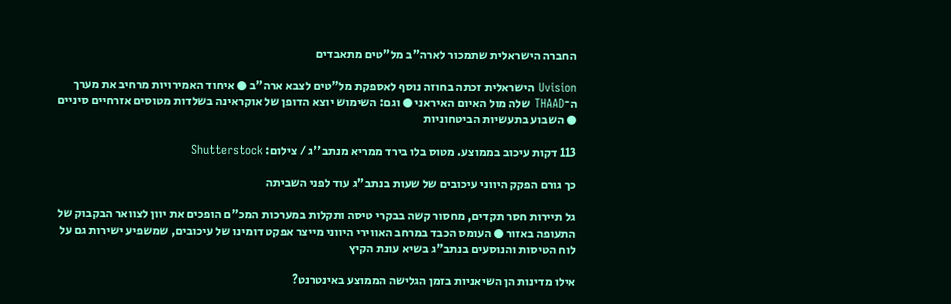החברה הישראלית שתמכור לארה"ב מל"טים מתאבדים

Uvision הישראלית זכתה בחוזה נוסף לאספקת מל"טים לצבא ארה"ב ● איחוד האמירויות מרחיב את מערך ה־THAAD שלה מול האיום האיראני ● וגם: השימוש יוצא הדופן של אוקראינה בשלדות מטוסים אזרחיים סיניים ● השבוע בתעשיות הביטחוניות

113 דקות עיכוב בממוצע. מטוס בלו בירד ממריא מנתב''ג / צילום: Shutterstock

כך גורם הפקק היווני עיכובים של שעות בנתב"ג עוד לפני השביתה

גל תיירות חסר תקדים, מחסור קשה בבקרי טיסה ותקלות במערכות המכ"ם הופכים את יוון לצוואר הבקבוק של התעופה באזור ● העומס הכבד במרחב האווירי היווני מייצר אפקט דומינו של עיכובים, שמשפיע ישירות גם על לוח הטיסות והנוסעים בנתב"ג בשיא עונת הקיץ

אילו מדינות הן השיאניות בזמן הגלישה הממוצע באינטרנט?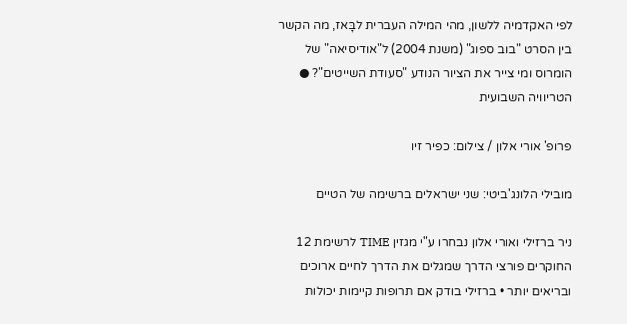לפי האקדמיה ללשון, מהי המילה העברית לבָּאז, מה הקשר בין הסרט "בוב ספוג" (משנת 2004) ל"אודיסיאה" של הומרוס ומי צייר את הציור הנודע "סעודת השייטים"? ● הטריוויה השבועית

פרופ' אורי אלון / צילום: כפיר זיו

מובילי הלונג'ביטי: שני ישראלים ברשימה של הטיים

ניר ברזילי ואורי אלון נבחרו ע"י מגזין TIME לרשימת 12 החוקרים פורצי הדרך שמגלים את הדרך לחיים ארוכים ובריאים יותר • ברזילי בודק אם תרופות קיימות יכולות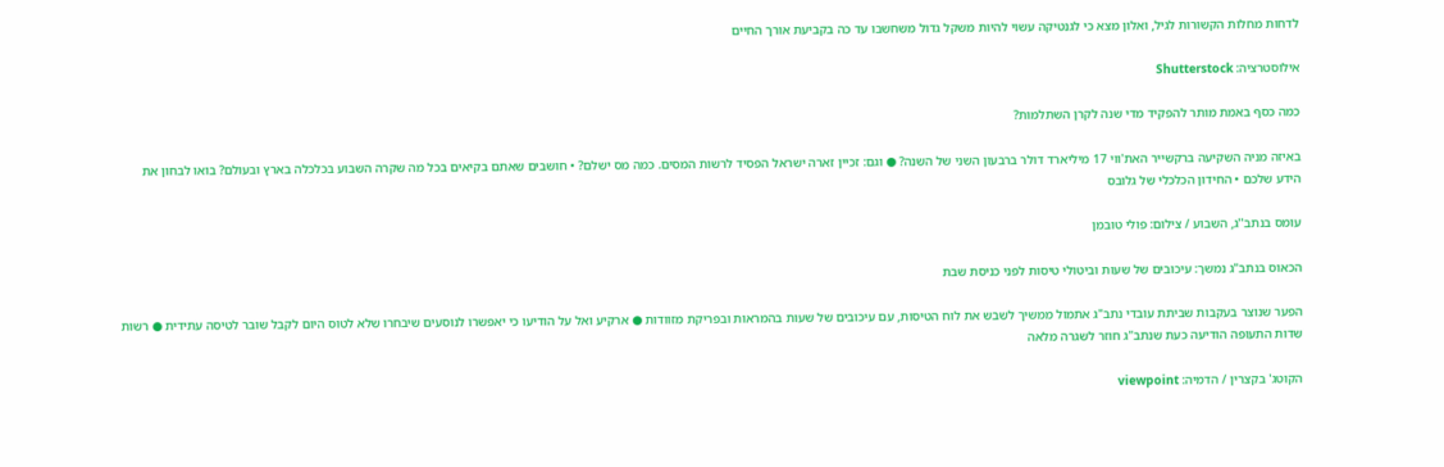לדחות מחלות הקשורות לגיל, ואלון מצא כי לגנטיקה עשוי להיות משקל גדול משחשבו עד כה בקביעת אורך החיים

אילוסטרציה: Shutterstock

כמה כסף באמת מותר להפקיד מדי שנה לקרן השתלמות?

באיזה מניה השקיעה ברקשייר האת'ווי 17 מיליארד דולר ברבעון השני של השנה? ● וגם: זכיין זארה ישראל הפסיד לרשות המסים. כמה מס ישלם? • חושבים שאתם בקיאים בכל מה שקרה השבוע בכלכלה בארץ ובעולם? בואו לבחון את הידע שלכם • החידון הכלכלי של גלובס

עומס בנתב''ג, השבוע / צילום: פולי טובמן

הכאוס בנתב"ג נמשך: עיכובים של שעות וביטולי טיסות לפני כניסת שבת

הפער שנוצר בעקבות שביתת עובדי נתב"ג אתמול ממשיך לשבש את לוח הטיסות, עם עיכובים של שעות בהמראות ובפריקת מזוודות ● ארקיע ואל על הודיעו כי יאפשרו לנוסעים שיבחרו שלא לטוס היום לקבל שובר לטיסה עתידית ● רשות שדות התעופה הודיעה כעת שנתב"ג חוזר לשגרה מלאה

הקוטג' בקצרין / הדמיה: viewpoint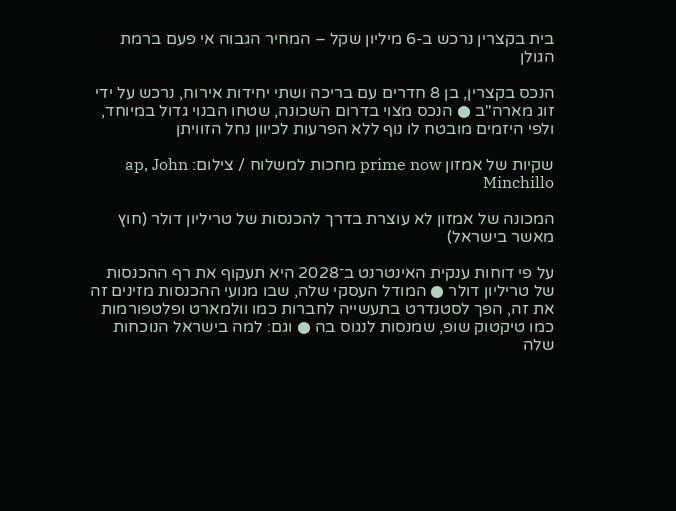בית בקצרין נרכש ב-6 מיליון שקל – המחיר הגבוה אי פעם ברמת הגולן

הנכס בקצרין, בן 8 חדרים עם בריכה ושתי יחידות אירוח, נרכש על ידי זוג מארה"ב ● הנכס מצוי בדרום השכונה, שטחו הבנוי גדול במיוחד, ולפי היזמים מובטח לו נוף ללא הפרעות לכיוון נחל הזוויתן

שקיות של אמזון prime now מחכות למשלוח / צילום: ap, John Minchillo

המכונה של אמזון לא עוצרת בדרך להכנסות של טריליון דולר (חוץ מאשר בישראל)

על פי דוחות ענקית האינטרנט ב־2028 היא תעקוף את רף ההכנסות של טריליון דולר ● המודל העסקי שלה, שבו מנועי ההכנסות מזינים זה את זה, הפך לסטנדרט בתעשייה לחברות כמו וולמארט ופלטפורמות כמו טיקטוק שופ, שמנסות לנגוס בה ● וגם: למה בישראל הנוכחות שלה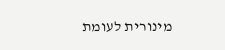מינורית לעומת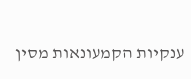ענקיות הקמעונאות מסין